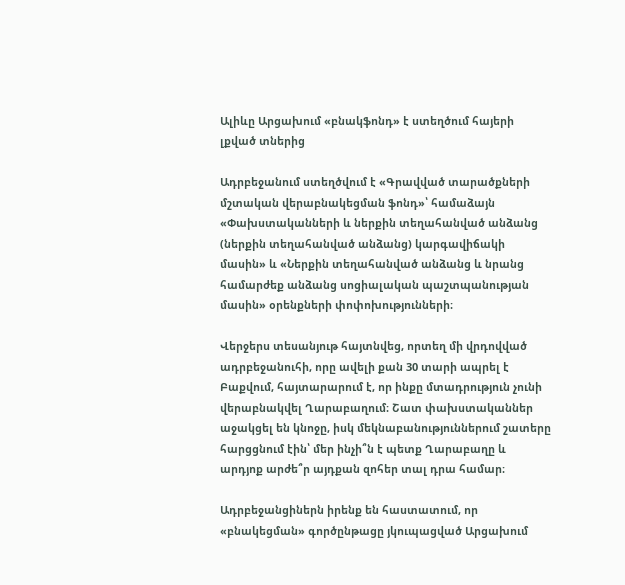Ալիևը Արցախում «բնակֆոնդ» է ստեղծում հայերի լքված տներից

Ադրբեջանում ստեղծվում է «Գրավված տարածքների մշտական վերաբնակեցման ֆոնդ»՝ համաձայն «Փախստականների և ներքին տեղահանված անձանց (ներքին տեղահանված անձանց) կարգավիճակի մասին» և «Ներքին տեղահանված անձանց և նրանց համարժեք անձանց սոցիալական պաշտպանության մասին» օրենքների փոփոխությունների։

Վերջերս տեսանյութ հայտնվեց, որտեղ մի վրդովված ադրբեջանուհի, որը ավելի քան 30 տարի ապրել է Բաքվում, հայտարարում է, որ ինքը մտադրություն չունի վերաբնակվել Ղարաբաղում։ Շատ փախստականներ աջակցել են կնոջը, իսկ մեկնաբանություններում շատերը հարցցնում էին՝ մեր ինչի՞ն է պետք Ղարաբաղը և արդյոք արժե՞ր այդքան զոհեր տալ դրա համար։

Ադրբեջանցիներն իրենք են հաստատում, որ «բնակեցման» գործընթացը յկուպացված Արցախում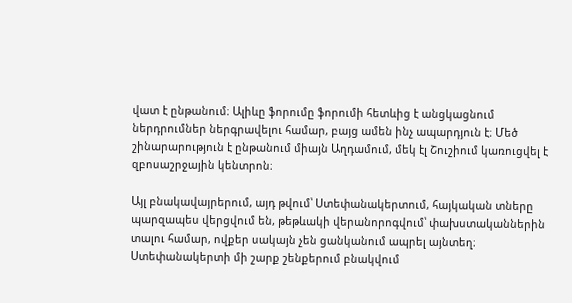վատ է ընթանում։ Ալիևը ֆորումը ֆորումի հետևից է անցկացնում ներդրումներ ներգրավելու համար, բայց ամեն ինչ ապարդյուն է։ Մեծ շինարարություն է ընթանում միայն Աղդամում, մեկ էլ Շուշիում կառուցվել է զբոսաշրջային կենտրոն։

Այլ բնակավայրերում, այդ թվում՝ Ստեփանակերտում, հայկական տները պարզապես վերցվում են, թեթևակի վերանորոգվում՝ փախստականներին տալու համար, ովքեր սակայն չեն ցանկանում ապրել այնտեղ։ Ստեփանակերտի մի շարք շենքերում բնակվում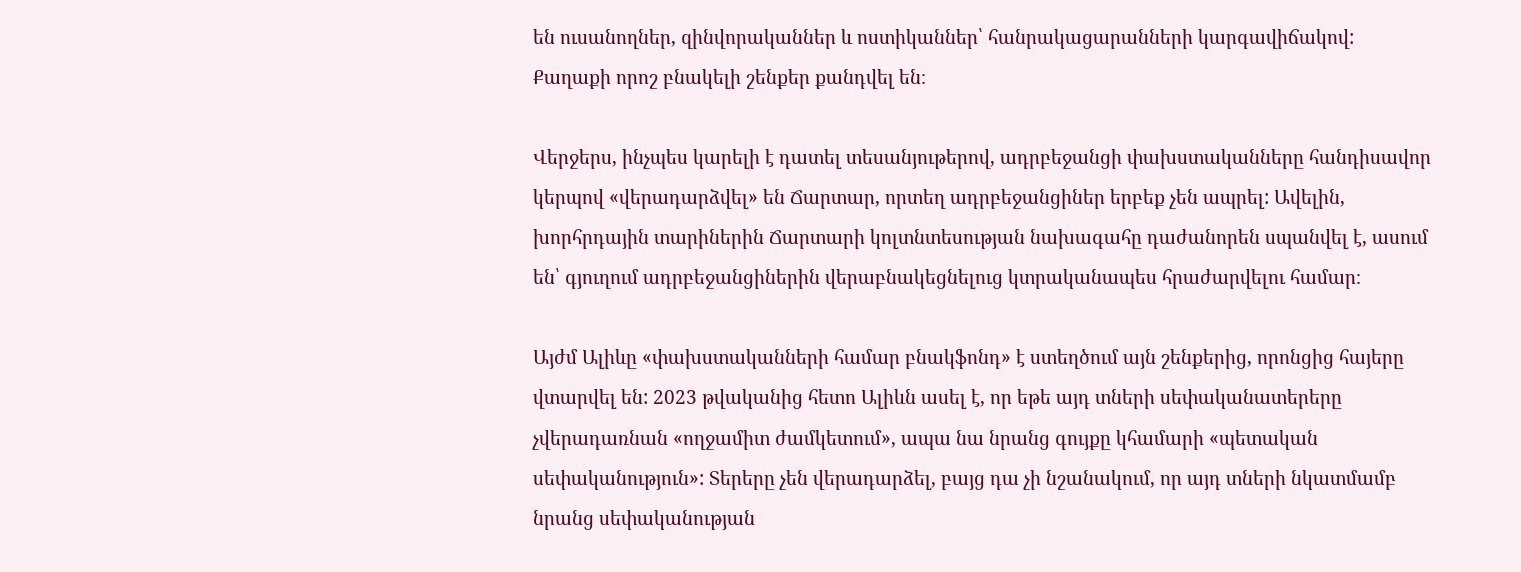են ուսանողներ, զինվորականներ և ոստիկաններ՝ հանրակացարանների կարգավիճակով: Քաղաքի որոշ բնակելի շենքեր քանդվել են։

Վերջերս, ինչպես կարելի է դատել տեսանյութերով, ադրբեջանցի փախստականները հանդիսավոր կերպով «վերադարձվել» են Ճարտար, որտեղ ադրբեջանցիներ երբեք չեն ապրել: Ավելին, խորհրդային տարիներին Ճարտարի կոլտնտեսության նախագահը դաժանորեն սպանվել է, ասում են՝ գյուղում ադրբեջանցիներին վերաբնակեցնելուց կտրականապես հրաժարվելու համար։

Այժմ Ալիևը «փախստականների համար բնակֆոնդ» է ստեղծում այն շենքերից, որոնցից հայերը վտարվել են: 2023 թվականից հետո Ալիևն ասել է, որ եթե այդ տների սեփականատերերը չվերադառնան «ողջամիտ ժամկետում», ապա նա նրանց գույքը կհամարի «պետական սեփականություն»: Տերերը չեն վերադարձել, բայց դա չի նշանակում, որ այդ տների նկատմամբ նրանց սեփականության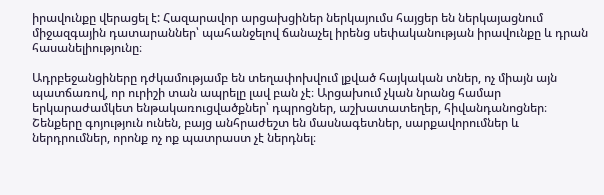իրավունքը վերացել է: Հազարավոր արցախցիներ ներկայումս հայցեր են ներկայացնում միջազգային դատարաններ՝ պահանջելով ճանաչել իրենց սեփականության իրավունքը և դրան հասանելիությունը։

Ադրբեջանցիները դժկամությամբ են տեղափոխվում լքված հայկական տներ, ոչ միայն այն պատճառով, որ ուրիշի տան ապրելը լավ բան չէ։ Արցախում չկան նրանց համար երկարաժամկետ ենթակառուցվածքներ՝ դպրոցներ, աշխատատեղեր, հիվանդանոցներ։ Շենքերը գոյություն ունեն, բայց անհրաժեշտ են մասնագետներ, սարքավորումներ և ներդրումներ, որոնք ոչ ոք պատրաստ չէ ներդնել։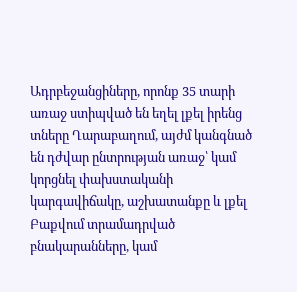Ադրբեջանցիները, որոնք 35 տարի առաջ ստիպված են եղել լքել իրենց տները Ղարաբաղում, այժմ կանգնած են դժվար ընտրության առաջ՝ կամ կորցնել փախստականի կարգավիճակը, աշխատանքը և լքել Բաքվում տրամադրված բնակարանները, կամ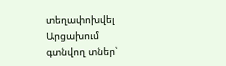տեղափոխվել Արցախում գտնվող տներ՝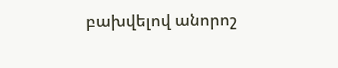բախվելով անորոշ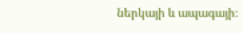ներկայի և ապագայի։